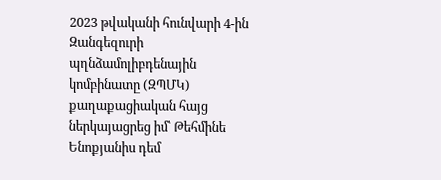2023 թվականի հունվարի 4-ին Զանգեզուրի պղնձամոլիբդենային կոմբինատը (ԶՊՄԿ) քաղաքացիական հայց ներկայացրեց իմ՝ Թեհմինե Ենոքյանիս դեմ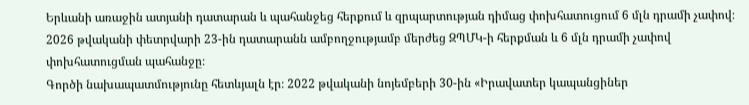Երևանի առաջին ատյանի դատարան և պահանջեց հերքում և զրպարտության դիմաց փոխհատուցում 6 մլն դրամի չափով։ 2026 թվականի փետրվարի 23-ին դատարանն ամբողջությամբ մերժեց ԶՊՄԿ-ի հերքման և 6 մլն դրամի չափով փոխհատուցման պահանջը։
Գործի նախապատմությունը հետևյալն էր։ 2022 թվականի նոյեմբերի 30-ին «Իրավատեր կապանցիներ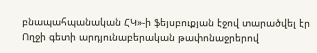բնապահպանական ՀԿ»-ի ֆեյսբուքյան էջով տարածվել էր Ողջի գետի արդյունաբերական թափոնաջրերով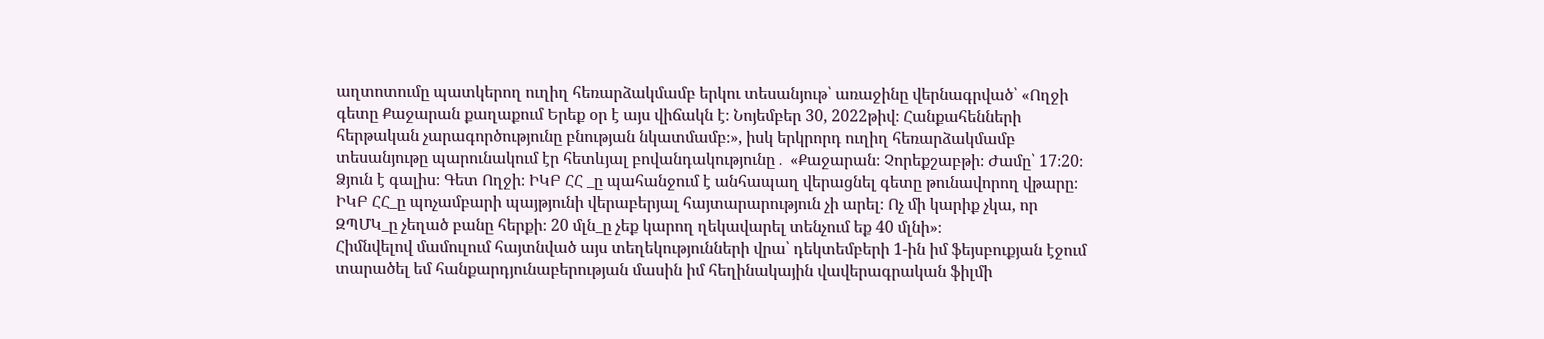աղտոտումը պատկերող ուղիղ հեռարձակմամբ երկու տեսանյութ՝ առաջինը վերնագրված՝ «Ողջի գետը Քաջարան քաղաքում Երեք օր է այս վիճակն է։ Նոյեմբեր 30, 2022թիվ։ Հանքահենների հերթական չարագործությունը բնության նկատմամբ։», իսկ երկրորդ ուղիղ հեռարձակմամբ տեսանյութը պարունակում էր հետևյալ բովանդակությունը․ «Քաջարան։ Չորեքշաբթի։ Ժամը՝ 17։20։ Ձյուն է գալիս։ Գետ Ողջի։ ԻԿԲ ՀՀ _ը պահանջում է անհապաղ վերացնել գետը թունավորող վթարը։ ԻԿԲ ՀՀ_ը պոչամբարի պայթյունի վերաբերյալ հայտարարություն չի արել։ Ոչ մի կարիք չկա, որ ԶՊՄԿ_ը չեղած բանը հերքի։ 20 մլն_ը չեք կարող ղեկավարել տենչում եք 40 մլնի»։
Հիմնվելով մամուլում հայտնված այս տեղեկությունների վրա՝ դեկտեմբերի 1-ին իմ ֆեյսբուքյան էջում տարածել եմ հանքարդյունաբերության մասին իմ հեղինակային վավերագրական ֆիլմի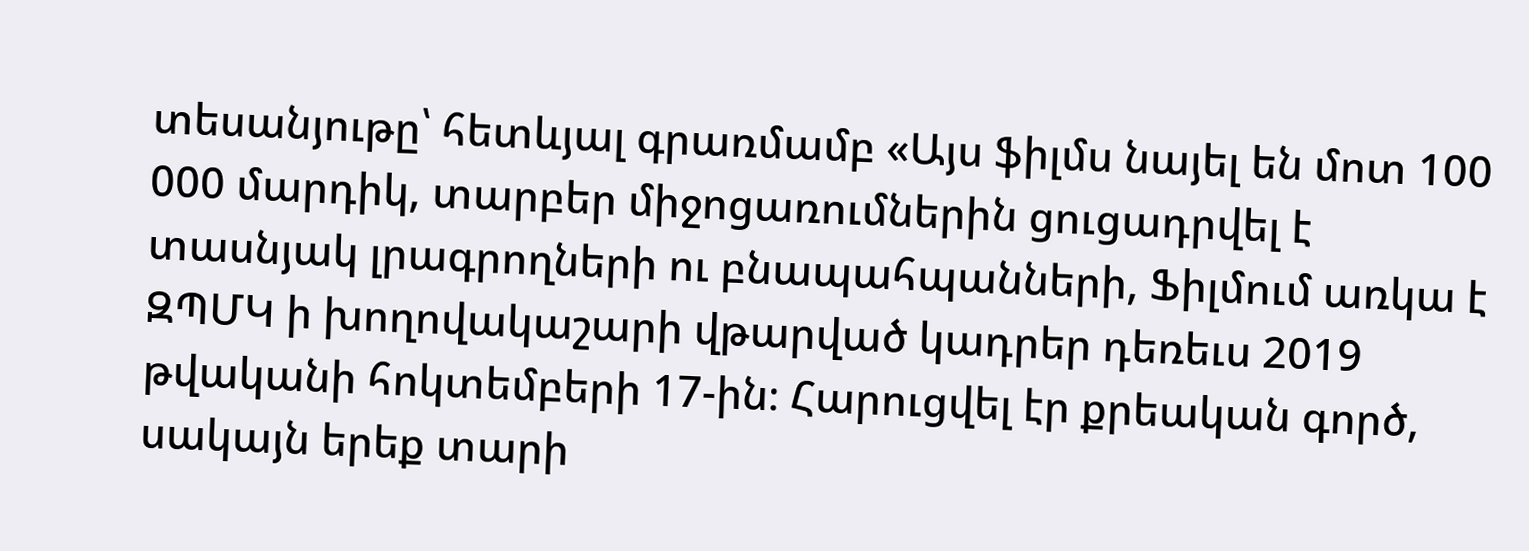տեսանյութը՝ հետևյալ գրառմամբ «Այս ֆիլմս նայել են մոտ 100 000 մարդիկ, տարբեր միջոցառումներին ցուցադրվել է տասնյակ լրագրողների ու բնապահպանների, Ֆիլմում առկա է ԶՊՄԿ ի խողովակաշարի վթարված կադրեր դեռեւս 2019 թվականի հոկտեմբերի 17-ին։ Հարուցվել էր քրեական գործ, սակայն երեք տարի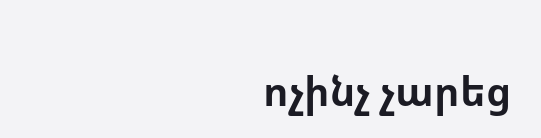ոչինչ չարեց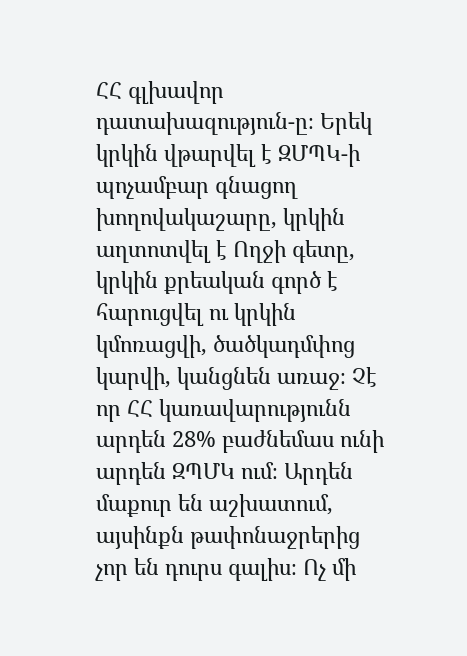ՀՀ գլխավոր դատախազություն-ը։ Երեկ կրկին վթարվել է ԶՄՊԿ-ի պոչամբար գնացող խողովակաշարը, կրկին աղտոտվել է Ողջի գետը, կրկին քրեական գործ է հարուցվել ու կրկին կմոռացվի, ծածկադմփոց կարվի, կանցնեն առաջ։ Չէ որ ՀՀ կառավարությունն արդեն 28% բաժնեմաս ունի արդեն ԶՊՄԿ ում։ Արդեն մաքուր են աշխատում, այսինքն թափոնաջրերից չոր են դուրս գալիս։ Ոչ մի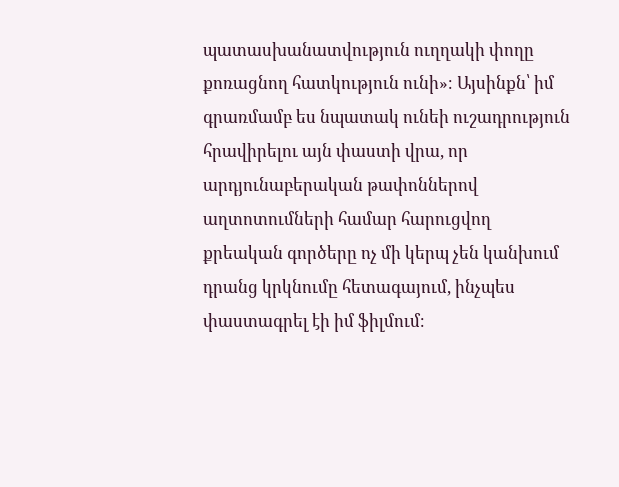պատասխանատվություն ուղղակի փողը քոռացնող հատկություն ունի»։ Այսինքն՝ իմ գրառմամբ ես նպատակ ունեի ուշադրություն հրավիրելու այն փաստի վրա, որ արդյունաբերական թափոններով աղտոտումների համար հարուցվող քրեական գործերը ոչ մի կերպ չեն կանխում դրանց կրկնումը հետագայում, ինչպես փաստագրել էի իմ ֆիլմում։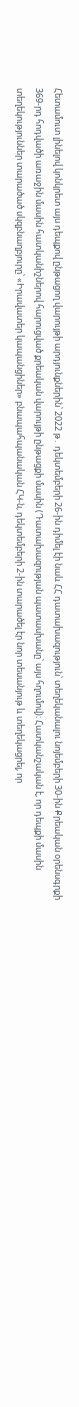Հետամուտ լինելով կոնկրետ այս դեպքով ընթացող վարույթի արդյունքներին՝ 2022 թ․ դեկտեմբերի 26-ին դիմել էի նաև ՀՀ դատախազություն՝ տեղեկանալու նոյեմբերի 30-ին Քրեական օրենսգրքի 369-րդ հոդվածի առաջին մասին հատկանիշներով հարուցված քրեական վարույթի ընթացքի մասին (Դատախազության պատասխանը՝ այս հղումով)։ Հատկանշական է, որ դեպքի մասին տեղեկություններ տարածած սկզբնաղբյուրը՝ «Իրավատեր կապանցիներ» բնապահպանական ՀԿ-ն, դեկտեմբերի 2-ին տարածել էր նոր տեսանյութ և տեղեկացրել, որ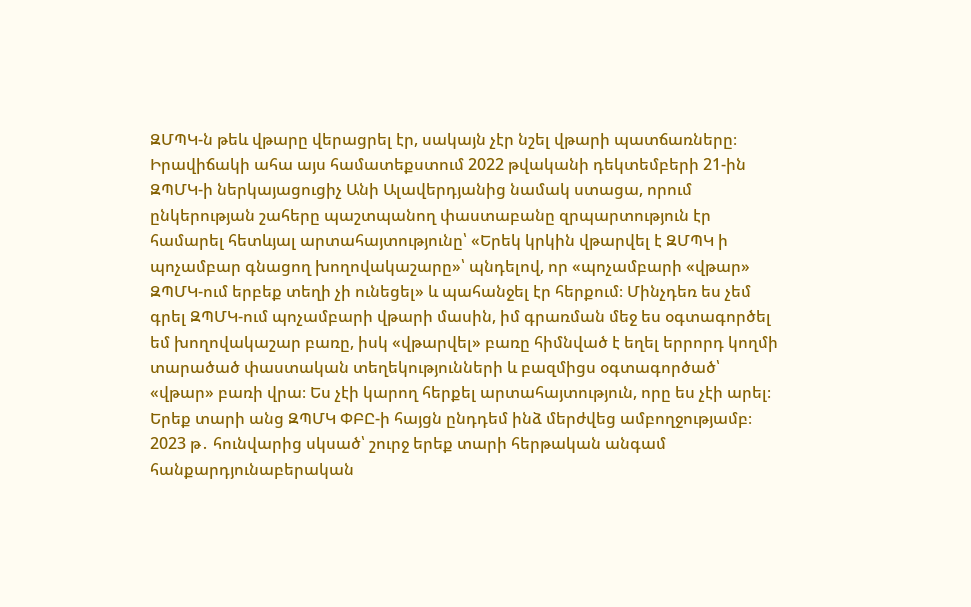ԶՄՊԿ-ն թեև վթարը վերացրել էր, սակայն չէր նշել վթարի պատճառները։
Իրավիճակի ահա այս համատեքստում 2022 թվականի դեկտեմբերի 21-ին ԶՊՄԿ-ի ներկայացուցիչ Անի Ալավերդյանից նամակ ստացա, որում ընկերության շահերը պաշտպանող փաստաբանը զրպարտություն էր համարել հետևյալ արտահայտությունը՝ «Երեկ կրկին վթարվել է ԶՄՊԿ ի պոչամբար գնացող խողովակաշարը»՝ պնդելով, որ «պոչամբարի «վթար» ԶՊՄԿ-ում երբեք տեղի չի ունեցել» և պահանջել էր հերքում։ Մինչդեռ ես չեմ գրել ԶՊՄԿ-ում պոչամբարի վթարի մասին, իմ գրառման մեջ ես օգտագործել եմ խողովակաշար բառը, իսկ «վթարվել» բառը հիմնված է եղել երրորդ կողմի տարածած փաստական տեղեկությունների և բազմիցս օգտագործած՝ «վթար» բառի վրա։ Ես չէի կարող հերքել արտահայտություն, որը ես չէի արել։
Երեք տարի անց ԶՊՄԿ ՓԲԸ-ի հայցն ընդդեմ ինձ մերժվեց ամբողջությամբ։
2023 թ․ հունվարից սկսած՝ շուրջ երեք տարի հերթական անգամ հանքարդյունաբերական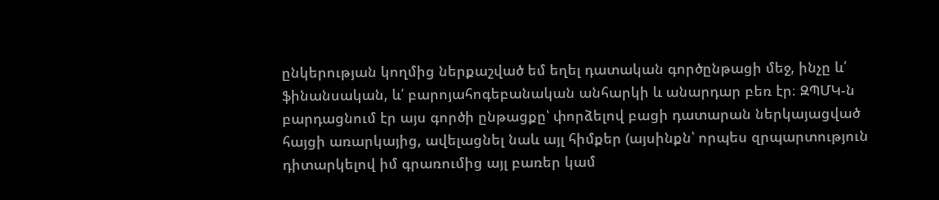ընկերության կողմից ներքաշված եմ եղել դատական գործընթացի մեջ, ինչը և՛ ֆինանսական, և՛ բարոյահոգեբանական անհարկի և անարդար բեռ էր։ ԶՊՄԿ-ն բարդացնում էր այս գործի ընթացքը՝ փորձելով բացի դատարան ներկայացված հայցի առարկայից, ավելացնել նաև այլ հիմքեր (այսինքն՝ որպես զրպարտություն դիտարկելով իմ գրառումից այլ բառեր կամ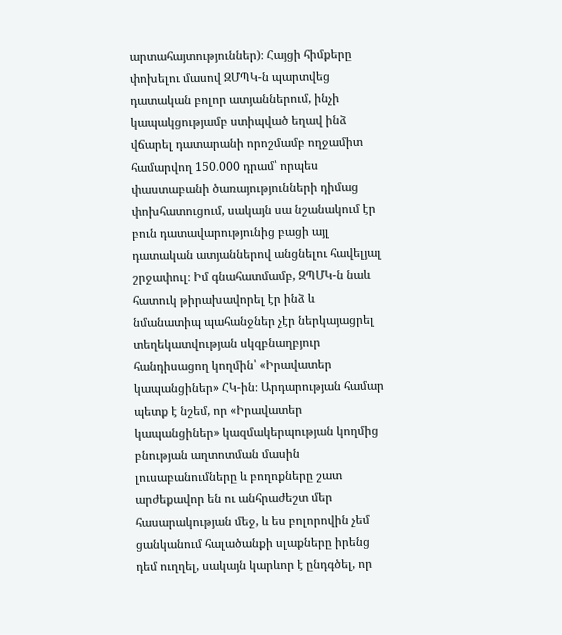արտահայտություններ)։ Հայցի հիմքերը փոխելու մասով ԶՄՊԿ-ն պարտվեց դատական բոլոր ատյաններում, ինչի կապակցությամբ ստիպված եղավ ինձ վճարել դատարանի որոշմամբ ողջամիտ համարվող 150․000 դրամ՝ որպես փաստաբանի ծառայությունների դիմաց փոխհատուցում, սակայն սա նշանակում էր բուն դատավարությունից բացի այլ դատական ատյաններով անցնելու հավելյալ շրջափուլ։ Իմ գնահատմամբ, ԶՊՄԿ-ն նաև հատուկ թիրախավորել էր ինձ և նմանատիպ պահանջներ չէր ներկայացրել տեղեկատվության սկզբնաղբյուր հանդիսացող կողմին՝ «Իրավատեր կապանցիներ» ՀԿ-ին։ Արդարության համար պետք է նշեմ, որ «Իրավատեր կապանցիներ» կազմակերպության կողմից բնության աղտոտման մասին լուսաբանումները և բողոքները շատ արժեքավոր են ու անհրաժեշտ մեր հասարակության մեջ, և ես բոլորովին չեմ ցանկանում հալածանքի սլաքները իրենց դեմ ուղղել, սակայն կարևոր է ընդգծել, որ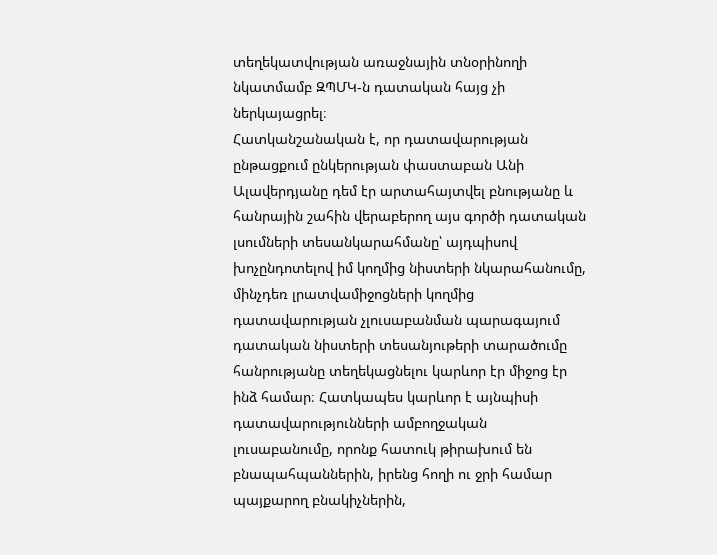տեղեկատվության առաջնային տնօրինողի նկատմամբ ԶՊՄԿ-ն դատական հայց չի ներկայացրել։
Հատկանշանական է, որ դատավարության ընթացքում ընկերության փաստաբան Անի Ալավերդյանը դեմ էր արտահայտվել բնությանը և հանրային շահին վերաբերող այս գործի դատական լսումների տեսանկարահմանը՝ այդպիսով խոչընդոտելով իմ կողմից նիստերի նկարահանումը, մինչդեռ լրատվամիջոցների կողմից դատավարության չլուսաբանման պարագայում դատական նիստերի տեսանյութերի տարածումը հանրությանը տեղեկացնելու կարևոր էր միջոց էր ինձ համար։ Հատկապես կարևոր է այնպիսի դատավարությունների ամբողջական լուսաբանումը, որոնք հատուկ թիրախում են բնապահպաններին, իրենց հողի ու ջրի համար պայքարող բնակիչներին,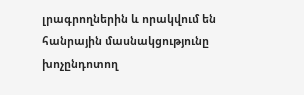լրագրողներին և որակվում են հանրային մասնակցությունը խոչընդոտող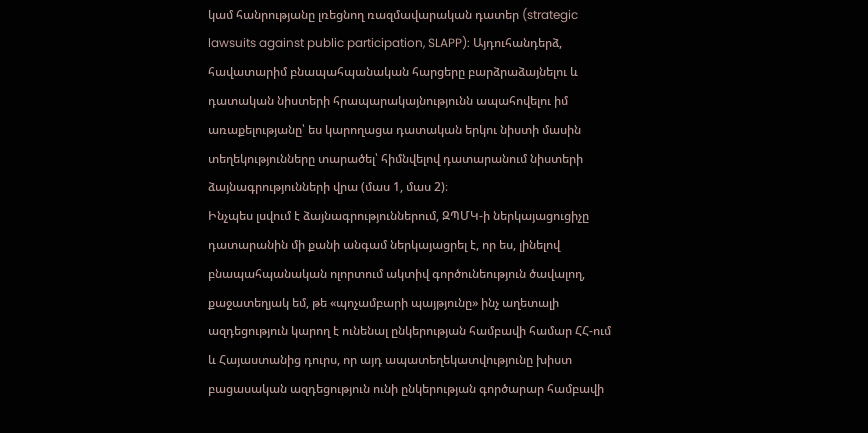կամ հանրությանը լռեցնող ռազմավարական դատեր (strategic lawsuits against public participation, SLAPP): Այդուհանդերձ, հավատարիմ բնապահպանական հարցերը բարձրաձայնելու և դատական նիստերի հրապարակայնությունն ապահովելու իմ առաքելությանը՝ ես կարողացա դատական երկու նիստի մասին տեղեկությունները տարածել՝ հիմնվելով դատարանում նիստերի ձայնագրությունների վրա (մաս 1, մաս 2)։
Ինչպես լսվում է ձայնագրություններում, ԶՊՄԿ-ի ներկայացուցիչը դատարանին մի քանի անգամ ներկայացրել է, որ ես, լինելով բնապահպանական ոլորտում ակտիվ գործունեություն ծավալող, քաջատեղյակ եմ, թե «պոչամբարի պայթյունը» ինչ աղետալի ազդեցություն կարող է ունենալ ընկերության համբավի համար ՀՀ-ում և Հայաստանից դուրս, որ այդ ապատեղեկատվությունը խիստ բացասական ազդեցություն ունի ընկերության գործարար համբավի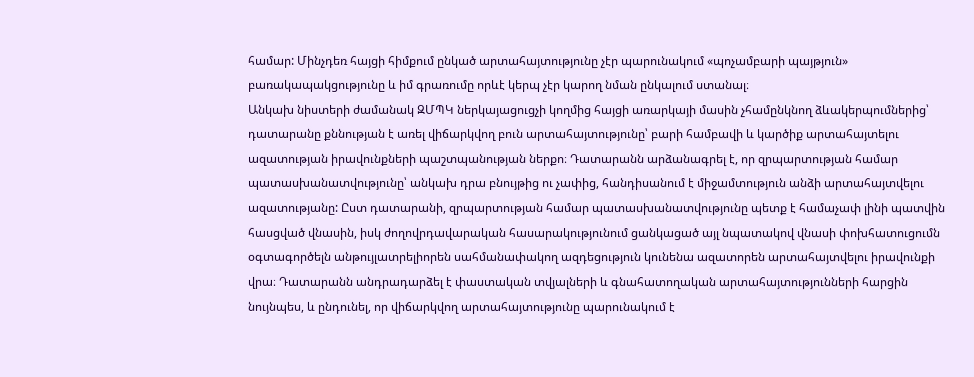համար: Մինչդեռ հայցի հիմքում ընկած արտահայտությունը չէր պարունակում «պոչամբարի պայթյուն» բառակապակցությունը և իմ գրառումը որևէ կերպ չէր կարող նման ընկալում ստանալ։
Անկախ նիստերի ժամանակ ԶՄՊԿ ներկայացուցչի կողմից հայցի առարկայի մասին չհամընկնող ձևակերպումներից՝ դատարանը քննության է առել վիճարկվող բուն արտահայտությունը՝ բարի համբավի և կարծիք արտահայտելու ազատության իրավունքների պաշտպանության ներքո։ Դատարանն արձանագրել է, որ զրպարտության համար պատասխանատվությունը՝ անկախ դրա բնույթից ու չափից, հանդիսանում է միջամտություն անձի արտահայտվելու ազատությանը: Ըստ դատարանի, զրպարտության համար պատասխանատվությունը պետք է համաչափ լինի պատվին հասցված վնասին, իսկ ժողովրդավարական հասարակությունում ցանկացած այլ նպատակով վնասի փոխհատուցումն օգտագործելն անթույլատրելիորեն սահմանափակող ազդեցություն կունենա ազատորեն արտահայտվելու իրավունքի վրա։ Դատարանն անդրադարձել է փաստական տվյալների և գնահատողական արտահայտությունների հարցին նույնպես, և ընդունել, որ վիճարկվող արտահայտությունը պարունակում է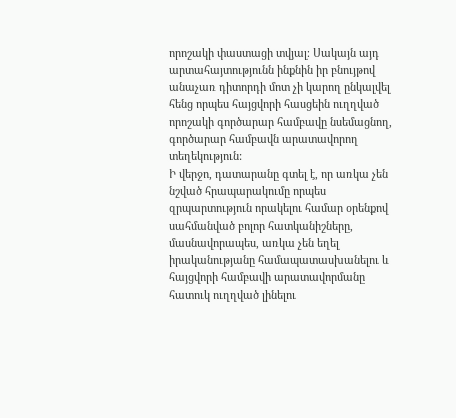որոշակի փաստացի տվյալ։ Սակայն այդ արտահայտությունն ինքնին իր բնույթով անաչառ դիտորդի մոտ չի կարող ընկալվել հենց որպես հայցվորի հասցեին ուղղված որոշակի գործարար համբավը նսեմացնող, գործարար համբավն արատավորող տեղեկություն:
Ի վերջո, դատարանը գտել է, որ առկա չեն նշված հրապարակումը որպես զրպարտություն որակելու համար օրենքով սահմանված բոլոր հատկանիշները, մասնավորապես, առկա չեն եղել իրականությանը համապատասխանելու և հայցվորի համբավի արատավորմանը հատուկ ուղղված լինելու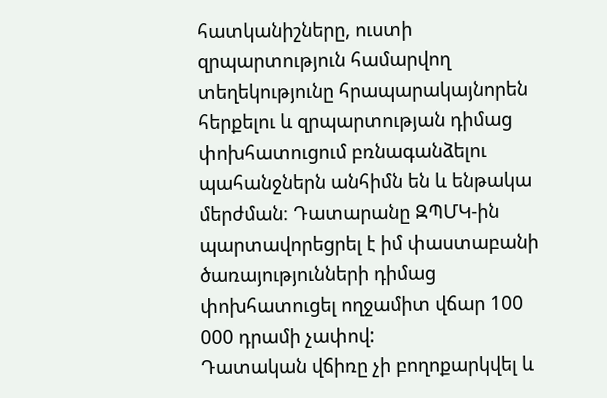հատկանիշները, ուստի զրպարտություն համարվող տեղեկությունը հրապարակայնորեն հերքելու և զրպարտության դիմաց փոխհատուցում բռնագանձելու պահանջներն անհիմն են և ենթակա մերժման։ Դատարանը ԶՊՄԿ-ին պարտավորեցրել է իմ փաստաբանի ծառայությունների դիմաց փոխհատուցել ողջամիտ վճար 100 000 դրամի չափով:
Դատական վճիռը չի բողոքարկվել և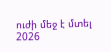ուժի մեջ է մտել 2026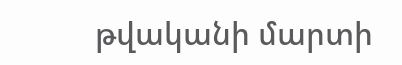թվականի մարտի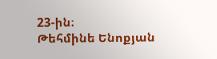23-ին։
Թեհմինե Ենոքյան